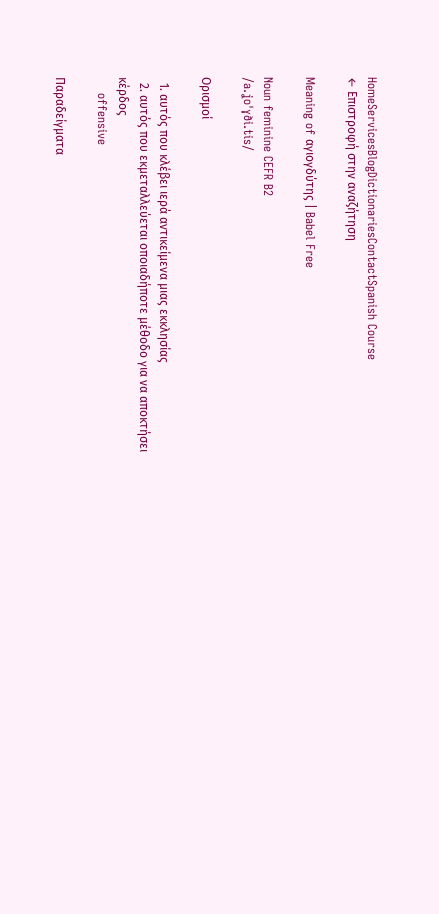HomeServicesBlogDictionariesContactSpanish Course
← Επιστροφή στην αναζήτηση

Meaning of αγιογδύτης | Babel Free

Noun feminine CEFR B2
/a.ʝoˈɣði.tis/

Ορισμοί

  1. αυτός που κλέβει ιερά αντικείμενα μιας εκκλησίας
  2. αυτός που εκμεταλλεύεται οποιαδήποτε μέθοδο για να αποκτήσει κέρδος
    offensive

Παραδείγματα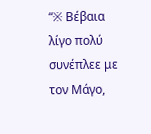“※ Βέβαια λίγο πολύ συνέπλεε με τον Μάγο,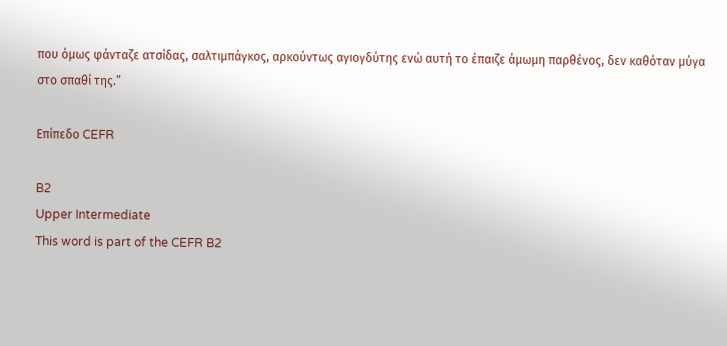που όμως φάνταζε ατσίδας, σαλτιμπάγκος, αρκούντως αγιογδύτης ενώ αυτή το έπαιζε άμωμη παρθένος, δεν καθόταν μύγα στο σπαθί της.”

Επίπεδο CEFR

B2
Upper Intermediate
This word is part of the CEFR B2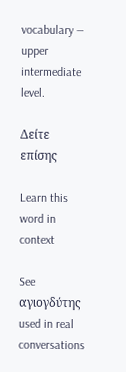vocabulary — upper intermediate level.

Δείτε επίσης

Learn this word in context

See αγιογδύτης used in real conversations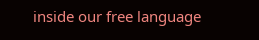inside our free language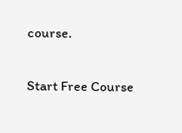course.

Start Free Course